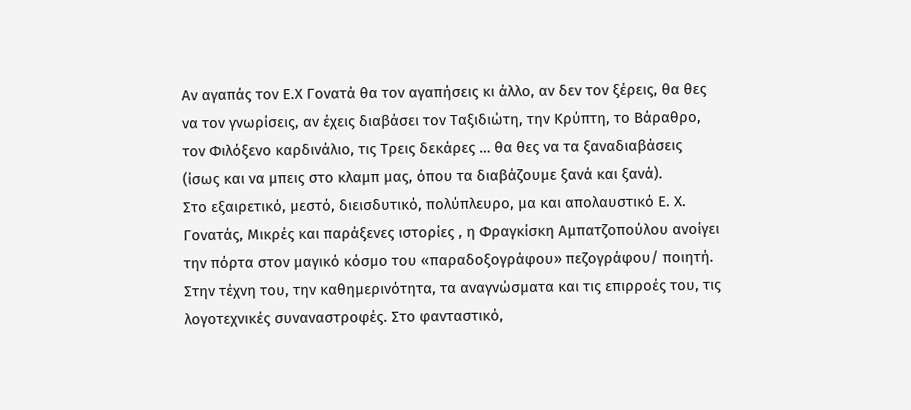Αν αγαπάς τον Ε.Χ Γονατά θα τον αγαπήσεις κι άλλο, αν δεν τον ξέρεις, θα θες να τον γνωρίσεις, αν έχεις διαβάσει τον Ταξιδιώτη, την Κρύπτη, το Βάραθρο, τον Φιλόξενο καρδινάλιο, τις Τρεις δεκάρες … θα θες να τα ξαναδιαβάσεις (ίσως και να μπεις στο κλαμπ μας, όπου τα διαβάζουμε ξανά και ξανά).
Στο εξαιρετικό, μεστό, διεισδυτικό, πολύπλευρο, μα και απολαυστικό Ε. Χ. Γονατάς, Μικρές και παράξενες ιστορίες , η Φραγκίσκη Αμπατζοπούλου ανοίγει την πόρτα στον μαγικό κόσμο του «παραδοξογράφου» πεζογράφου/ ποιητή. Στην τέχνη του, την καθημερινότητα, τα αναγνώσματα και τις επιρροές του, τις λογοτεχνικές συναναστροφές. Στο φανταστικό,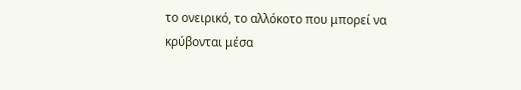το ονειρικό, το αλλόκοτο που μπορεί να κρύβονται μέσα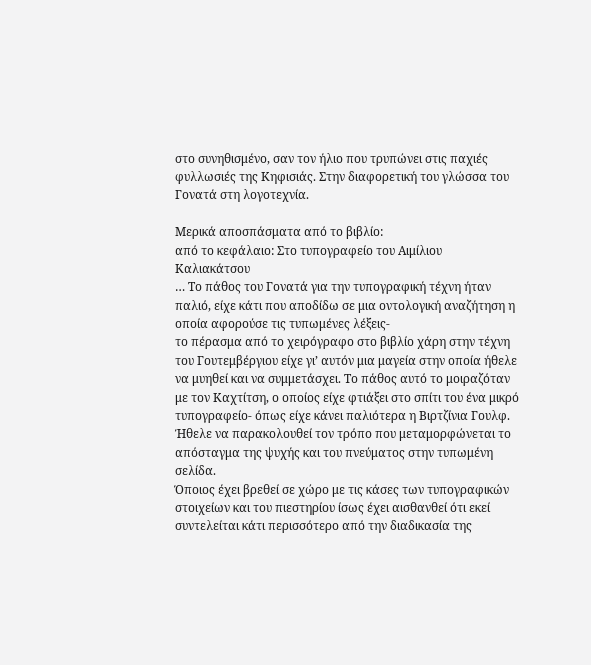στο συνηθισμένο, σαν τον ήλιο που τρυπώνει στις παχιές φυλλωσιές της Κηφισιάς. Στην διαφορετική του γλώσσα του Γονατά στη λογοτεχνία.

Μερικά αποσπάσματα από το βιβλίο:
από το κεφάλαιο: Στο τυπογραφείο του Αιμίλιου Καλιακάτσου
… Το πάθος του Γονατά για την τυπογραφική τέχνη ήταν παλιό, είχε κάτι που αποδίδω σε μια οντολογική αναζήτηση η οποία αφορούσε τις τυπωμένες λέξεις-
το πέρασμα από το χειρόγραφο στο βιβλίο χάρη στην τέχνη του Γουτεμβέργιου είχε γι’ αυτόν μια μαγεία στην οποία ήθελε να μυηθεί και να συμμετάσχει. Το πάθος αυτό το μοιραζόταν με τον Καχτίτση, ο οποίος είχε φτιάξει στο σπίτι του ένα μικρό τυπογραφείο- όπως είχε κάνει παλιότερα η Βιρτζίνια Γουλφ. Ήθελε να παρακολουθεί τον τρόπο που μεταμορφώνεται το απόσταγμα της ψυχής και του πνεύματος στην τυπωμένη σελίδα.
Όποιος έχει βρεθεί σε χώρο με τις κάσες των τυπογραφικών στοιχείων και του πιεστηρίου ίσως έχει αισθανθεί ότι εκεί συντελείται κάτι περισσότερο από την διαδικασία της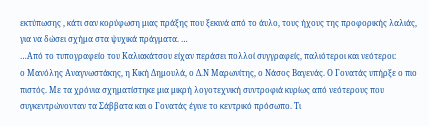εκτύπωσης , κάτι σαν κορύφωση μιας πράξης που ξεκινά από το άυλο, τους ήχους της προφορικής λαλιάς, για να δώσει σχήμα στα ψυχικά πράγματα. …
…Από το τυπογραφείο του Καλιακάτσου είχαν περάσει πολλοί συγγραφείς, παλιότεροι και νεότεροι:
ο Μανόλης Αναγνωστάκης, η Κική Δημουλά, ο Δ.Ν Μαρωνίτης, ο Νάσος Βαγενάς. Ο Γονατάς υπήρξε ο πιο πιστός. Με τα χρόνια σχηματίστηκε μια μικρή λογοτεχνική συντροφιά κυρίως από νεότερους που συγκεντρώνονταν τα Σάββατα και ο Γονατάς έγινε το κεντρικό πρόσωπο. Τι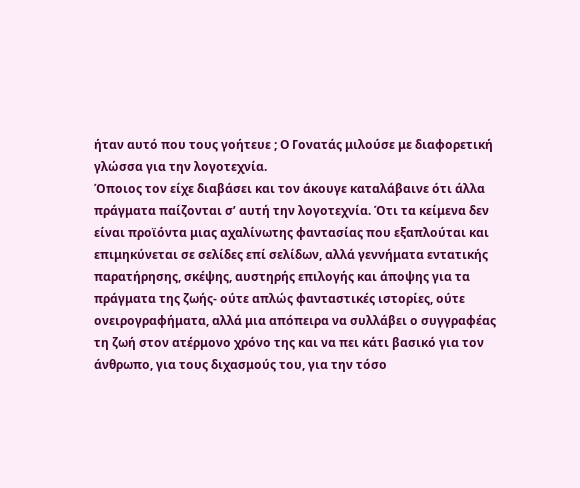ήταν αυτό που τους γοήτευε ; Ο Γονατάς μιλούσε με διαφορετική γλώσσα για την λογοτεχνία.
Όποιος τον είχε διαβάσει και τον άκουγε καταλάβαινε ότι άλλα πράγματα παίζονται σ’ αυτή την λογοτεχνία. Ότι τα κείμενα δεν είναι προϊόντα μιας αχαλίνωτης φαντασίας που εξαπλούται και επιμηκύνεται σε σελίδες επί σελίδων, αλλά γεννήματα εντατικής παρατήρησης, σκέψης, αυστηρής επιλογής και άποψης για τα πράγματα της ζωής- ούτε απλώς φανταστικές ιστορίες, ούτε ονειρογραφήματα, αλλά μια απόπειρα να συλλάβει ο συγγραφέας τη ζωή στον ατέρμονο χρόνο της και να πει κάτι βασικό για τον άνθρωπο, για τους διχασμούς του, για την τόσο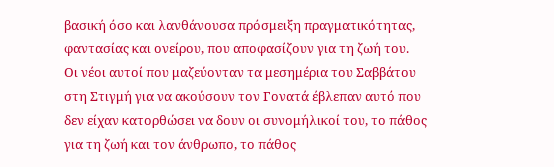βασική όσο και λανθάνουσα πρόσμειξη πραγματικότητας, φαντασίας και ονείρου, που αποφασίζουν για τη ζωή του.
Οι νέοι αυτοί που μαζεύονταν τα μεσημέρια του Σαββάτου στη Στιγμή για να ακούσουν τον Γονατά έβλεπαν αυτό που δεν είχαν κατορθώσει να δουν οι συνομήλικοί του, το πάθος για τη ζωή και τον άνθρωπο, το πάθος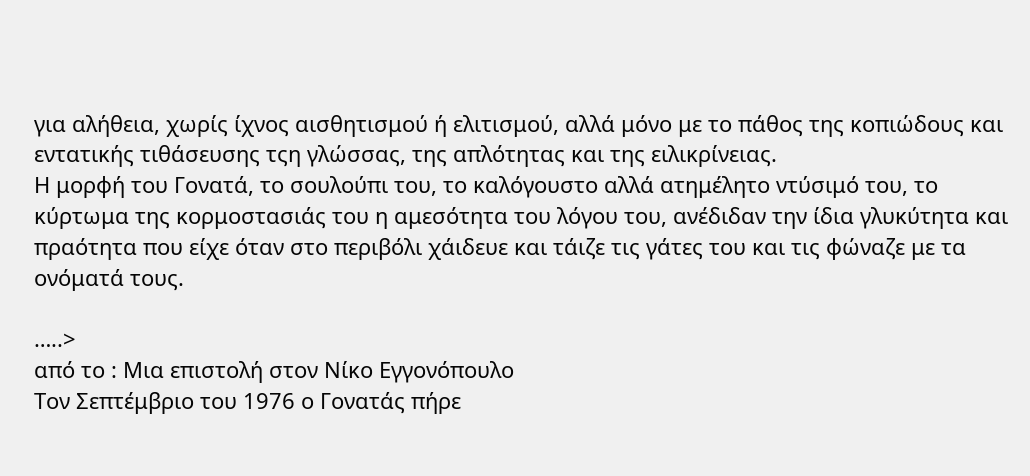για αλήθεια, χωρίς ίχνος αισθητισμού ή ελιτισμού, αλλά μόνο με το πάθος της κοπιώδους και εντατικής τιθάσευσης τςη γλώσσας, της απλότητας και της ειλικρίνειας.
Η μορφή του Γονατά, το σουλούπι του, το καλόγουστο αλλά ατημέλητο ντύσιμό του, το κύρτωμα της κορμοστασιάς του η αμεσότητα του λόγου του, ανέδιδαν την ίδια γλυκύτητα και πραότητα που είχε όταν στο περιβόλι χάιδευε και τάιζε τις γάτες του και τις φώναζε με τα ονόματά τους.

…..>
από το : Μια επιστολή στον Νίκο Εγγονόπουλο
Τον Σεπτέμβριο του 1976 ο Γονατάς πήρε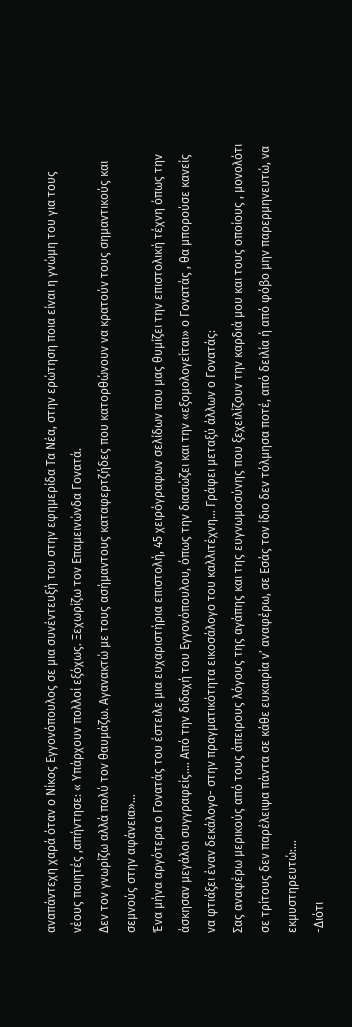αναπάντεχη χαρά όταν ο Νίκος Εγγονόπουλος σε μια συνέντευξή του στην εφημερίδα Τα Νέα, στην ερώτηση ποια είναι η γνώμη του για τους νέους ποιητές ,απήντησε: « Υπάρχουν πολλοί εξόχως. Ξεχωρίζω τον Επαμεινώνδα Γονατά.
Δεν τον γνωρίζω αλλά πολύ τον θαυμάζω. Αγανακτώ με τους ασήμαντους καταφερτζήδες που κατορθώνουν να κρατούν τους σημαντικούς και σεμνούς στην αφάνεια»…
Ένα μήνα αργότερα ο Γονατάς του έστειλε μια ευχαριστήρια επιστολή, 45 χειρόγραφων σελίδων που μας θυμίζει την επιστολική τέχνη όπως την άσκησαν μεγάλοι συγγραφείς.… Από την διδαχή του Εγγονόπουλου, όπως την διασώζει και την «εξομολογείται» ο Γονατάς , θα μπορούσε κανείς να φτιάξει έναν δεκάλογο- στην πραγματικότητα εικοσάλογο του καλλιτέχνη… Γράφει μεταξύ άλλων ο Γονατάς:
Σας αναφέρω μερικούς από τους άπειρους λόγους της αγάπης και της ευγνωμοσύνης που ξεχειλίζουν την καρδιά μου και τους οποίους , μονολότι σε τρίτους δεν παρέλειψα πάντα σε κάθε ευκαιρία ν’ αναφέρω, σε Εσάς τον ίδιο δεν τόλμησα ποτέ, από δειλία ή από φόβο μην παρερμηνευτώ, να εκμυστηρευτώ:…
-Διότι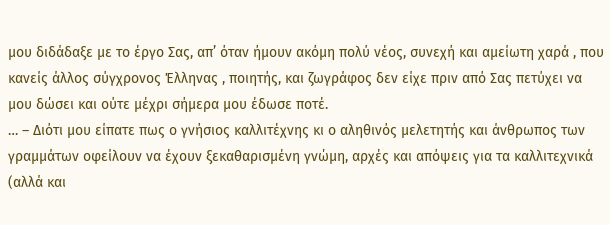μου διδάδαξε με το έργο Σας, απ’ όταν ήμουν ακόμη πολύ νέος, συνεχή και αμείωτη χαρά , που κανείς άλλος σύγχρονος Έλληνας , ποιητής, και ζωγράφος δεν είχε πριν από Σας πετύχει να μου δώσει και ούτε μέχρι σήμερα μου έδωσε ποτέ.
… – Διότι μου είπατε πως ο γνήσιος καλλιτέχνης κι ο αληθινός μελετητής και άνθρωπος των γραμμάτων οφείλουν να έχουν ξεκαθαρισμένη γνώμη, αρχές και απόψεις για τα καλλιτεχνικά (αλλά και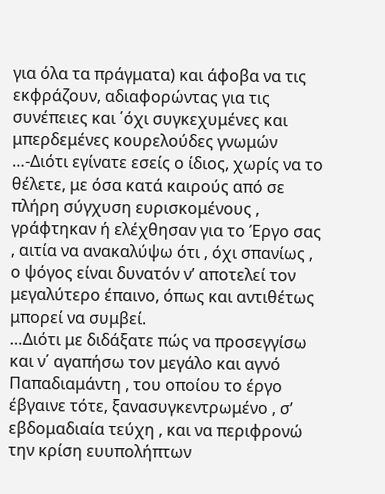για όλα τα πράγματα) και άφοβα να τις εκφράζουν, αδιαφορώντας για τις συνέπειες και ΄όχι συγκεχυμένες και μπερδεμένες κουρελούδες γνωμών
…-Διότι εγίνατε εσείς ο ίδιος, χωρίς να το θέλετε, με όσα κατά καιρούς από σε πλήρη σύγχυση ευρισκομένους , γράφτηκαν ή ελέχθησαν για το Έργο σας , αιτία να ανακαλύψω ότι , όχι σπανίως , ο ψόγος είναι δυνατόν ν’ αποτελεί τον μεγαλύτερο έπαινο, όπως και αντιθέτως μπορεί να συμβεί.
…Διότι με διδάξατε πώς να προσεγγίσω και ν΄ αγαπήσω τον μεγάλο και αγνό Παπαδιαμάντη , του οποίου το έργο έβγαινε τότε, ξανασυγκεντρωμένο , σ’ εβδομαδιαία τεύχη , και να περιφρονώ την κρίση ευυπολήπτων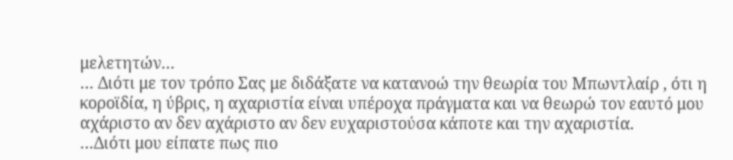μελετητών…
… Διότι με τον τρόπο Σας με διδάξατε να κατανοώ την θεωρία του Μπωντλαίρ , ότι η κοροϊδία, η ύβρις, η αχαριστία είναι υπέροχα πράγματα και να θεωρώ τον εαυτό μου αχάριστο αν δεν αχάριστο αν δεν ευχαριστούσα κάποτε και την αχαριστία.
…Διότι μου είπατε πως πιο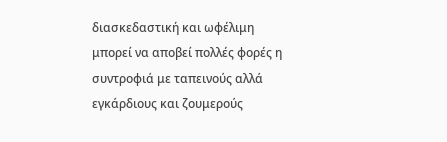διασκεδαστική και ωφέλιμη μπορεί να αποβεί πολλές φορές η συντροφιά με ταπεινούς αλλά εγκάρδιους και ζουμερούς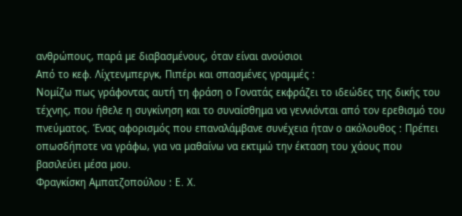ανθρώπους, παρά με διαβασμένους, όταν είναι ανούσιοι
Από το κεφ. Λίχτενμπεργκ, Πιπέρι και σπασμένες γραμμές :
Νομίζω πως γράφοντας αυτή τη φράση ο Γονατάς εκφράζει το ιδεώδες της δικής του τέχνης, που ήθελε η συγκίνηση και το συναίσθημα να γεννιόνται από τον ερεθισμό του πνεύματος. Ένας αφορισμός που επαναλάμβανε συνέχεια ήταν ο ακόλουθος : Πρέπει οπωσδήποτε να γράφω, για να μαθαίνω να εκτιμώ την έκταση του χάους που βασιλεύει μέσα μου.
Φραγκίσκη Αμπατζοπούλου : Ε. Χ.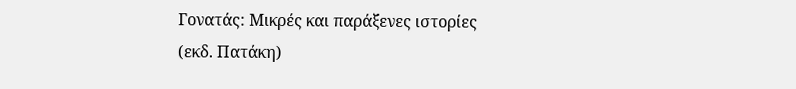Γονατάς: Μικρές και παράξενες ιστορίες (εκδ. Πατάκη)